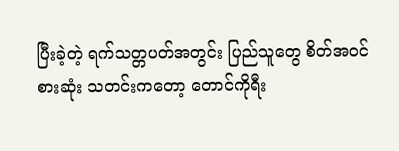ပြီးခဲ့တဲ့ ရက်သတ္တပတ်အတွင်း ပြည်သူတွေ စိတ်အဝင်စားဆုံး သတင်းကတော့ တောင်ကိုရီး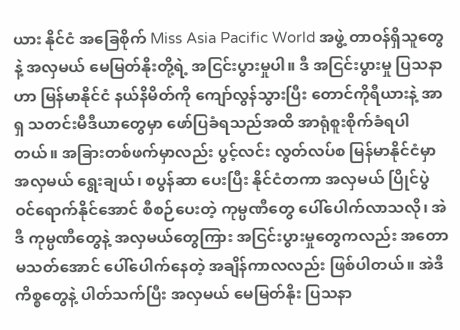ယား နိုင်ငံ အခြေစိုက် Miss Asia Pacific World အဖွဲ့ တာဝန်ရှိသူတွေနဲ့ အလှမယ် မေမြတ်နိုးတို့ရဲ့ အငြင်းပွားမှုပါ။ ဒီ အငြင်းပွားမှု ပြသနာဟာ မြန်မာနိုင်ငံ နယ်နိမိတ်ကို ကျော်လွန်သွားပြီး တောင်ကိုရီယားနဲ့ အာရှ သတင်းမီဒီယာတွေမှာ ဖော်ပြခံရသည်အထိ အာရုံစူးစိုက်ခံရပါတယ်။ အခြားတစ်ဖက်မှာလည်း ပွင့်လင်း လွတ်လပ်စ မြန်မာနိုင်ငံမှာ အလှမယ် ရွေးချယ်၊ စပွန်ဆာ ပေးပြီး နိုင်ငံတကာ အလှမယ် ပြိုင်ပွဲ ဝင်ရောက်နိုင်အောင် စီစဉ်ပေးတဲ့ ကုမ္ပဏီတွေ ပေါ်ပေါက်လာသလို၊ အဲဒီ ကုမ္ပဏီတွေနဲ့ အလှမယ်တွေကြား အငြင်းပွားမှုတွေကလည်း အတောမသတ်အောင် ပေါ်ပေါက်နေတဲ့ အချိန်ကာလလည်း ဖြစ်ပါတယ်။ အဲဒီ ကိစ္စတွေနဲ့ ပါတ်သက်ပြီး အလှမယ် မေမြတ်နိုး ပြသနာ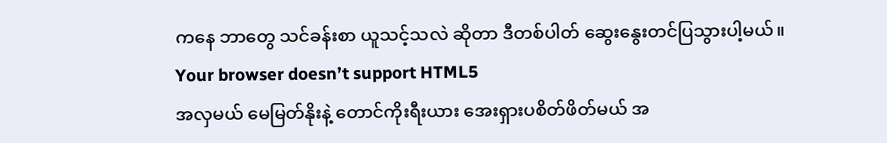ကနေ ဘာတွေ သင်ခန်းစာ ယူသင့်သလဲ ဆိုတာ ဒီတစ်ပါတ် ဆွေးနွေးတင်ပြသွားပါ့မယ်။
Your browser doesn’t support HTML5
အလှမယ် မေမြတ်နိုးနဲ့ တောင်ကိုးရီးယား အေးရှားပစိတ်ဖိတ်မယ် အ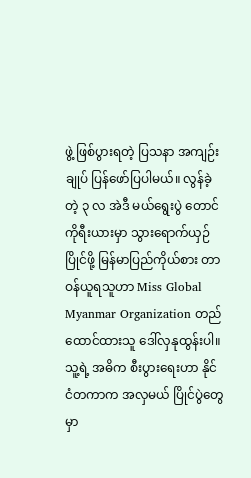ဖွဲ့ ဖြစ်ပွားရတဲ့ ပြသနာ အကျဉ်းချုပ် ပြန်ဖော်ပြပါမယ်။ လွန်ခဲ့တဲ့ ၃ လ အဲဒီ မယ်ရွေးပွဲ တောင်ကိုရီးယားမှာ သွားရောက်ယှဉ်ပြိုင်ဖို့ မြန်မာပြည်ကိုယ်စား တာဝန်ယူရသူဟာ Miss Global Myanmar Organization တည်ထောင်ထားသူ ဒေါ်လှနုထွန်းပါ။ သူ့ရဲ့ အဓိက စီးပွားရေးဟာ နိုင်ငံတကာက အလှမယ် ပြိုင်ပွဲတွေမှာ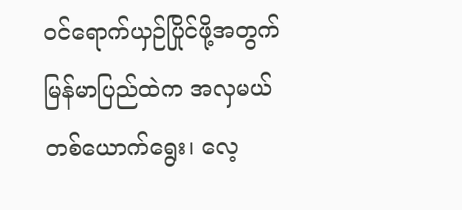ဝင်ရောက်ယှဉ်ပြိုင်ဖို့အတွက် မြန်မာပြည်ထဲက အလှမယ် တစ်ယောက်ရွေး၊ လေ့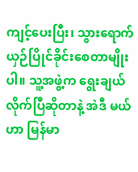ကျင့်ပေးပြီး၊ သွားရောက် ယှဉ်ပြိုင်ခိုင်းစေတာမျိုးပါ။ သူ့အဖွဲ့က ရွေးချယ်လိုက်ပြီဆိုတာနဲ့ အဲဒီ မယ်ဟာ မြန်မာ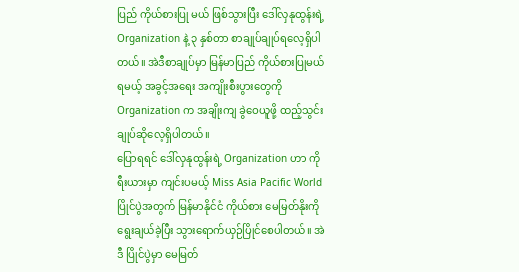ပြည် ကိုယ်စားပြု မယ် ဖြစ်သွားပြီး ဒေါ်လှနုထွန်းရဲ့ Organization နဲ့ ၃ နှစ်တာ စာချုပ်ချုပ်ရလေ့ရှိပါတယ်။ အဲဒီစာချုပ်မှာ မြန်မာပြည် ကိုယ်စားပြုမယ် ရမယ့် အခွင့်အရေး အကျိုးစီးပွားတွေကို Organization က အချိုးကျ ခွဲဝေယူဖို့ ထည့်သွင်း ချုပ်ဆိုလေ့ရှိပါတယ်။
ပြောရရင် ဒေါ်လှနုထွန်းရဲ့ Organization ဟာ ကိုရီးယားမှာ ကျင်းပမယ့် Miss Asia Pacific World ပြိုင်ပွဲအတွက် မြန်မာနိုင်ငံ ကိုယ်စား မေမြတ်နိုးကို ရွေးချယ်ခဲ့ပြီး သွားရောက်ယှဉ်ပြိုင်စေပါတယ်။ အဲဒီ ပြိုင်ပွဲမှာ မေမြတ်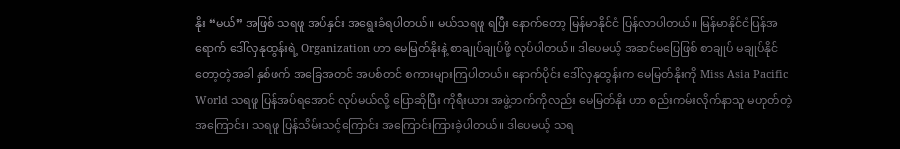နိုး “မယ်” အဖြစ် သရဖူ အပ်နှင်း အရွေးခံရပါတယ်။ မယ်သရဖူ ရပြီး နောက်တော့ မြန်မာနိုင်ငံ ပြန်လာပါတယ်။ မြန်မာနိုင်ငံပြန်အရောက် ဒေါ်လှနုထွန်းရဲ့ Organization ဟာ မေမြတ်နိုးနဲ့ စာချုပ်ချုပ်ဖို့ လုပ်ပါတယ်။ ဒါပေမယ့် အဆင်မပြေဖြစ် စာချုပ် မချုပ်နိုင်တော့တဲ့အခါ နှစ်ဖက် အခြေအတင် အပစ်တင် စကားများကြပါတယ်။ နောက်ပိုင်း ဒေါ်လှနုထွန်းက မေမြတ်နိုးကို Miss Asia Pacific World သရဖူ ပြန်အပ်ရအောင် လုပ်မယ်လို့ ပြောဆိုပြီး ကိုရီးယား အဖွဲ့ဘက်ကိုလည်း မေမြတ်နိုး ဟာ စည်းကမ်းလိုက်နာသူ မဟုတ်တဲ့အကြောင်း၊ သရဖူ ပြန်သိမ်းသင့်ကြောင်း အကြောင်းကြားခဲ့ပါတယ်။ ဒါပေမယ့် သရ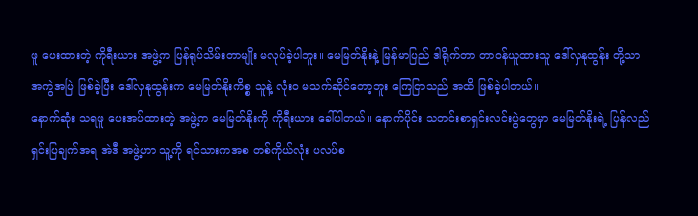ဖူ ပေးထားတဲ့ ကိုရီးယား အဖွဲ့က ပြန်ရုပ်သိမ်းတာမျိုး မလုပ်ခဲ့ပါဘူး။ မေမြတ်နိုးနဲ့ မြန်မာပြည် ဒါရိုက်တာ တာဝန်ယူထားသူ ဒေါ်လှနုထွန်း တို့သာ အကွဲအပြဲ ဖြစ်ခဲ့ပြီး ဒေါ်လှနုထွန်းက မေမြတ်နိုးကိစ္စ သူနဲ့ လုံး၀ မသက်ဆိုင်တော့ဘူး ကြေငြာသည် အထိ ဖြစ်ခဲ့ပါတယ်။
နောက်ဆုံး သရဖူ ပေးအပ်ထားတဲ့ အဖွဲ့က မေမြတ်နိုးကို ကိုရီးယား ခေါ်ပါတယ်။ နောက်ပိုင်း သတင်းစာရှင်းလင်းပွဲတွေမှာ မေမြတ်နိုးရဲ့ ပြန်လည် ရှင်းပြချက်အရ အဲဒီ အဖွဲ့ဟာ သူ့ကို ရင်သားကအစ တစ်ကိုယ်လုံး ပလပ်စ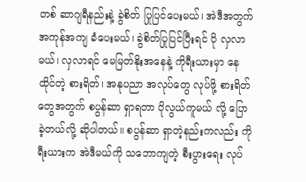တစ် ဆာဂျရီနည်းနဲ့ ခွဲစိတ် ပြုပြင်ပေးမယ်၊ အဲဒီအတွက် အကုန်အကျ ခံပေးမယ်၊ ခွဲစိတ်ပြုပြင်ပြီးရင် ပို လှလာမယ်၊ လှလာရင် မေမြတ်နိုးအနေနဲ့ ကိုရီးယားမှာ နေထိုင်တဲ့ စားရိတ်၊ အနုပညာ အလုပ်တွေ လုပ်ဖို့ စားရိတ်တွေအတွက် စပွန်ဆာ ရှာရတာ ပိုလွယ်ကူမယ် လို့ ပြောခဲ့တယ်လို့ ဆိုပါတယ်။ စပွန်ဆာ ရှာတဲ့နည်းကလည်း ကိုရီးယားက အဲဒီမယ်ကို သဘောကျတဲ့ စီးပွားရေး လုပ်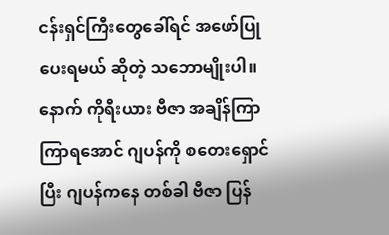ငန်းရှင်ကြီးတွေခေါ်ရင် အဖော်ပြုပေးရမယ် ဆိုတဲ့ သဘောမျိုးပါ။ နောက် ကိုရီးယား ဗီဇာ အချိန်ကြာကြာရအောင် ဂျပန်ကို စတေးရှောင်ပြီး ဂျပန်ကနေ တစ်ခါ ဗီဇာ ပြန်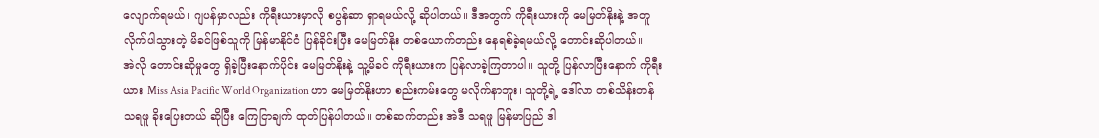လျောက်ရမယ်၊ ဂျပန်မှာလည်း ကိုရီးယားမှာလို စပွန်ဆာ ရှာရမယ်လို့ ဆိုပါတယ်။ ဒီအတွက် ကိုရီးယားကို မေမြတ်နိုးနဲ့ အတူ လိုက်ပါသွားတဲ့ မိခင်ဖြစ်သူကို မြန်မာနိုင်ငံ ပြန်ခိုင်းပြီး မေမြတ်နိုး တစ်ယောက်တည်း နေရစ်ခဲ့ရမယ်လို့ တောင်းဆိုပါတယ်။
အဲလို တောင်းဆိုမှုတွေ ရှိခဲ့ပြီးနောက်ပိုင်း မေမြတ်နိုးနဲ့ သူ့မိခင် ကိုရီးယားက ပြန်လာခဲ့ကြတာပါ။ သူတို့ ပြန်လာပြီးနောက် ကိုရီးယား Miss Asia Pacific World Organization ဟာ မေမြတ်နိုးဟာ စည်းကမ်းတွေ မလိုက်နာဘူး၊ သူတို့ရဲ့ ဒေါ်လာ တစ်သိန်းတန် သရဖူ ခိုးပြေးတယ် ဆိုပြီး ကြေငြာချက် ထုတ်ပြန်ပါတယ်။ တစ်ဆက်တည်း အဲဒီ သရဖူ မြန်မာပြည် ဒါ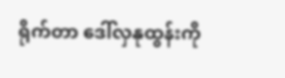ရိုက်တာ ဒေါ်လှနုထွန်းကို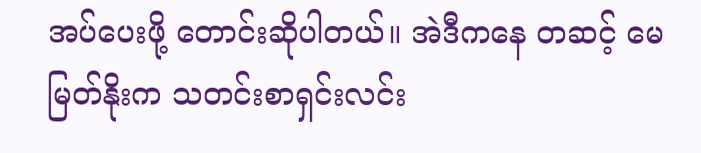အပ်ပေးဖို့ တောင်းဆိုပါတယ်။ အဲဒီကနေ တဆင့် မေမြတ်နိုးက သတင်းစာရှင်းလင်း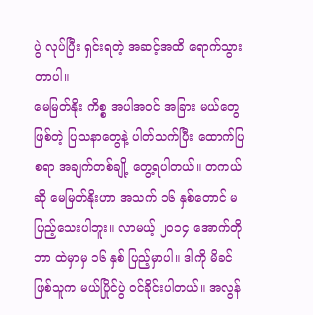ပွဲ လုပ်ပြီး ရှင်းရတဲ့ အဆင့်အထိ ရောက်သွားတာပါ။
မေမြတ်နိုး ကိစ္စ အပါအဝင် အခြား မယ်တွေ ဖြစ်တဲ့ ပြသနာတွေနဲ့ ပါတ်သက်ပြီး ထောက်ပြစရာ အချက်တစ်ချို့ တွေ့ရပါတယ်။ တကယ်ဆို မေမြတ်နိုးဟာ အသက် ၁၆ နှစ်တောင် မပြည့်သေးပါဘူး။ လာမယ့် ၂၀၁၄ အောက်တိုဘာ ထဲမှာမှ ၁၆ နှစ် ပြည့်မှာပါ။ ဒါကို မိခင်ဖြစ်သူက မယ်ပြိုင်ပွဲ ဝင်ခိုင်းပါတယ်။ အလွန်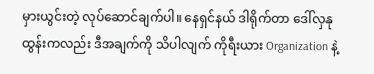မှားယွင်းတဲ့ လုပ်ဆောင်ချက်ပါ။ နေရှင်နယ် ဒါရိုက်တာ ဒေါ်လှနုထွန်းကလည်း ဒီအချက်ကို သိပါလျက် ကိုရီးယား Organization နဲ့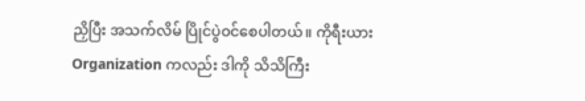ညှိပြီး အသက်လိမ် ပြိုင်ပွဲဝင်စေပါတယ်။ ကိုရီးယား Organization ကလည်း ဒါကို သိသိကြီး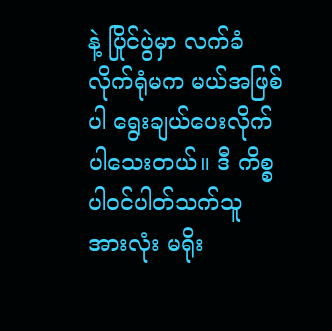နဲ့ ပြိုင်ပွဲမှာ လက်ခံလိုက်ရုံမက မယ်အဖြစ်ပါ ရွေးချယ်ပေးလိုက်ပါသေးတယ်။ ဒီ ကိစ္စ ပါဝင်ပါတ်သက်သူ အားလုံး မရိုး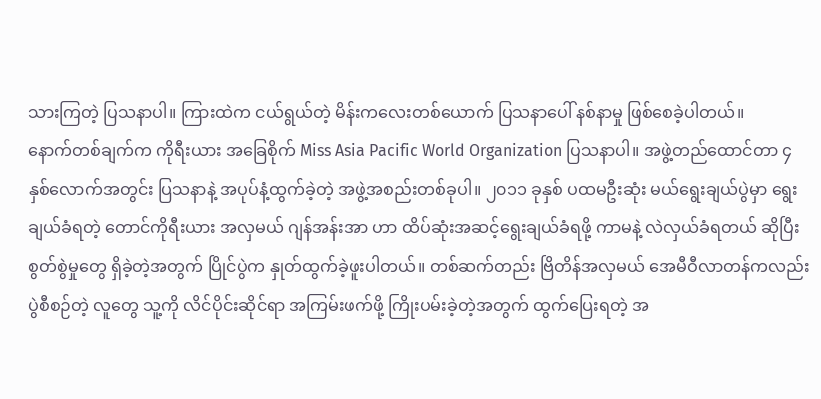သားကြတဲ့ ပြသနာပါ။ ကြားထဲက ငယ်ရွယ်တဲ့ မိန်းကလေးတစ်ယောက် ပြသနာပေါ် နစ်နာမှု ဖြစ်စေခဲ့ပါတယ်။
နောက်တစ်ချက်က ကိုရီးယား အခြေစိုက် Miss Asia Pacific World Organization ပြသနာပါ။ အဖွဲ့တည်ထောင်တာ ၄ နှစ်လောက်အတွင်း ပြသနာနဲ့ အပုပ်နံ့ထွက်ခဲ့တဲ့ အဖွဲ့အစည်းတစ်ခုပါ။ ၂၀၁၁ ခုနှစ် ပထမဦးဆုံး မယ်ရွေးချယ်ပွဲမှာ ရွေးချယ်ခံရတဲ့ တောင်ကိုရီးယား အလှမယ် ဂျန်အန်းအာ ဟာ ထိပ်ဆုံးအဆင့်ရွေးချယ်ခံရဖို့ ကာမနဲ့ လဲလှယ်ခံရတယ် ဆိုပြီး စွတ်စွဲမှုတွေ ရှိခဲ့တဲ့အတွက် ပြိုင်ပွဲက နှုတ်ထွက်ခဲ့ဖူးပါတယ်။ တစ်ဆက်တည်း ဗြိတိန်အလှမယ် အေမီဝီလာတန်ကလည်း ပွဲစီစဉ်တဲ့ လူတွေ သူ့ကို လိင်ပိုင်းဆိုင်ရာ အကြမ်းဖက်ဖို့ ကြိုးပမ်းခဲ့တဲ့အတွက် ထွက်ပြေးရတဲ့ အ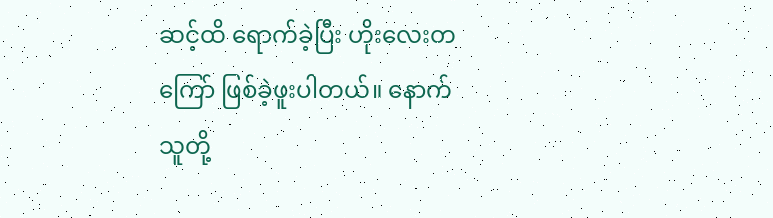ဆင့်ထိ ရောက်ခဲ့ပြီး ဟိုးလေးတကြော် ဖြစ်ခဲ့ဖူးပါတယ်။ နောက် သူတို့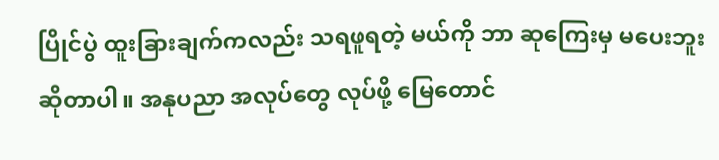ပြိုင်ပွဲ ထူးခြားချက်ကလည်း သရဖူရတဲ့ မယ်ကို ဘာ ဆုကြေးမှ မပေးဘူး ဆိုတာပါ။ အနုပညာ အလုပ်တွေ လုပ်ဖို့ မြေတောင်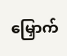မြှောက်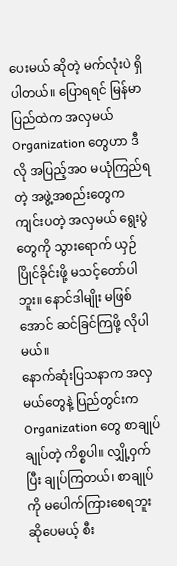ပေးမယ် ဆိုတဲ့ မက်လုံးပဲ ရှိပါတယ်။ ပြောရရင် မြန်မာပြည်ထဲက အလှမယ် Organization တွေဟာ ဒီလို အပြည့်အ၀ မယုံကြည်ရတဲ့ အဖွဲ့အစည်းတွေက ကျင်းပတဲ့ အလှမယ် ရွေးပွဲတွေကို သွားရောက် ယှဉ်ပြိုင်ခိုင်းဖို့ မသင့်တော်ပါဘူး။ နောင်ဒါမျိုး မဖြစ်အောင် ဆင်ခြင်ကြဖို့ လိုပါမယ်။
နောက်ဆုံးပြသနာက အလှမယ်တွေနဲ့ ပြည်တွင်းက Organization တွေ စာချုပ်ချုပ်တဲ့ ကိစ္စပါ။ လျှို့ဝှက်ပြီး ချုပ်ကြတယ်၊ စာချုပ်ကို မပေါက်ကြားစေရဘူး ဆိုပေမယ့် စီး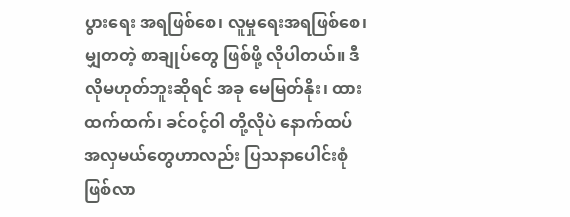ပွားရေး အရဖြစ်စေ၊ လူမှုရေးအရဖြစ်စေ၊ မျှတတဲ့ စာချုပ်တွေ ဖြစ်ဖို့ လိုပါတယ်။ ဒီလိုမဟုတ်ဘူးဆိုရင် အခု မေမြတ်နိုး၊ ထားထက်ထက်၊ ခင်ဝင့်ဝါ တို့လိုပဲ နောက်ထပ် အလှမယ်တွေဟာလည်း ပြသနာပေါင်းစုံ ဖြစ်လာ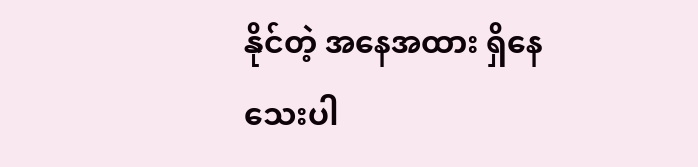နိုင်တဲ့ အနေအထား ရှိနေသေးပါ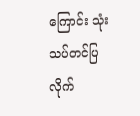ကြောင်း သုံးသပ်တင်ပြလိုက်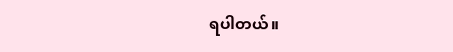ရပါတယ်။